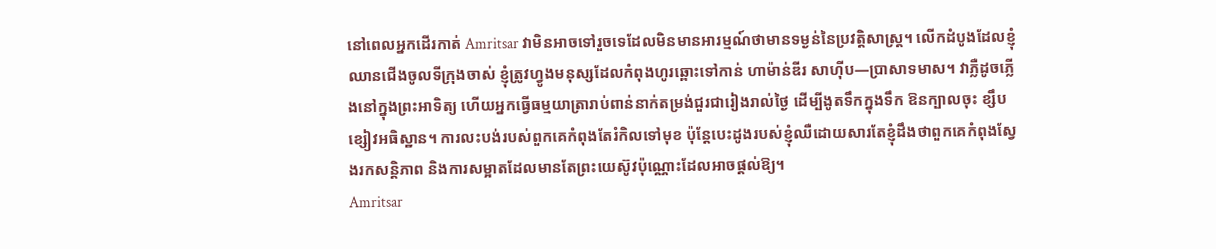នៅពេលអ្នកដើរកាត់ Amritsar វាមិនអាចទៅរួចទេដែលមិនមានអារម្មណ៍ថាមានទម្ងន់នៃប្រវត្តិសាស្ត្រ។ លើកដំបូងដែលខ្ញុំឈានជើងចូលទីក្រុងចាស់ ខ្ញុំត្រូវហ្វូងមនុស្សដែលកំពុងហូរឆ្ពោះទៅកាន់ ហាម៉ាន់ឌីរ សាហ៊ីប—ប្រាសាទមាស។ វាភ្លឺដូចភ្លើងនៅក្នុងព្រះអាទិត្យ ហើយអ្នកធ្វើធម្មយាត្រារាប់ពាន់នាក់តម្រង់ជួរជារៀងរាល់ថ្ងៃ ដើម្បីងូតទឹកក្នុងទឹក ឱនក្បាលចុះ ខ្សឹបខ្សៀវអធិស្ឋាន។ ការលះបង់របស់ពួកគេកំពុងតែរំកិលទៅមុខ ប៉ុន្តែបេះដូងរបស់ខ្ញុំឈឺដោយសារតែខ្ញុំដឹងថាពួកគេកំពុងស្វែងរកសន្តិភាព និងការសម្អាតដែលមានតែព្រះយេស៊ូវប៉ុណ្ណោះដែលអាចផ្តល់ឱ្យ។
Amritsar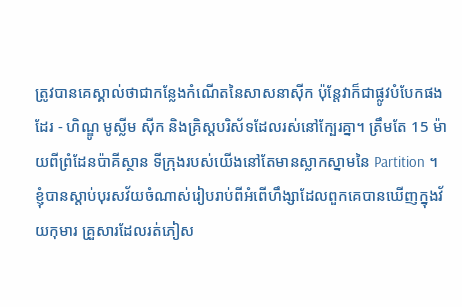ត្រូវបានគេស្គាល់ថាជាកន្លែងកំណើតនៃសាសនាស៊ីក ប៉ុន្តែវាក៏ជាផ្លូវបំបែកផងដែរ - ហិណ្ឌូ មូស្លីម ស៊ីក និងគ្រិស្តបរិស័ទដែលរស់នៅក្បែរគ្នា។ ត្រឹមតែ 15 ម៉ាយពីព្រំដែនប៉ាគីស្ថាន ទីក្រុងរបស់យើងនៅតែមានស្លាកស្នាមនៃ Partition ។ ខ្ញុំបានស្តាប់បុរសវ័យចំណាស់រៀបរាប់ពីអំពើហឹង្សាដែលពួកគេបានឃើញក្នុងវ័យកុមារ គ្រួសារដែលរត់ភៀស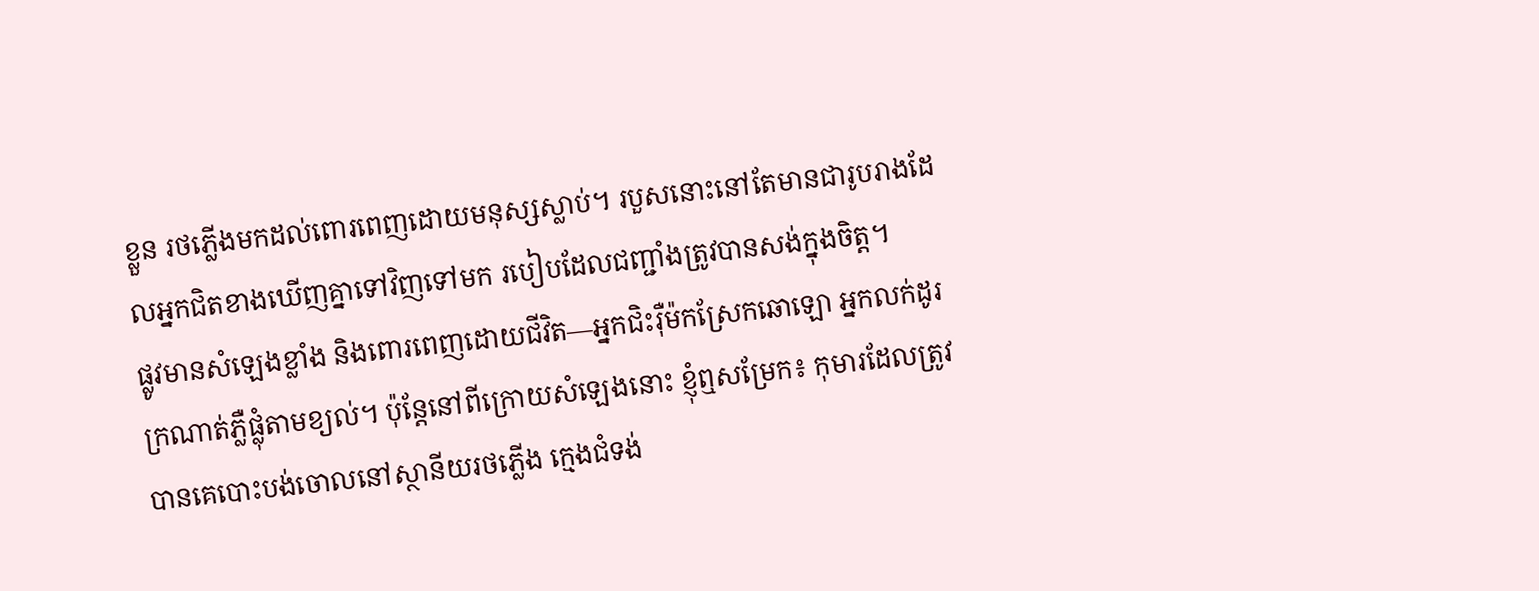ខ្លួន រថភ្លើងមកដល់ពោរពេញដោយមនុស្សស្លាប់។ របួសនោះនៅតែមានជារូបរាងដែលអ្នកជិតខាងឃើញគ្នាទៅវិញទៅមក របៀបដែលជញ្ជាំងត្រូវបានសង់ក្នុងចិត្ត។
ផ្លូវមានសំឡេងខ្លាំង និងពោរពេញដោយជីវិត—អ្នកជិះរ៉ឺម៉កស្រែកឆោឡោ អ្នកលក់ដូរ ក្រណាត់ភ្លឺផ្លុំតាមខ្យល់។ ប៉ុន្តែនៅពីក្រោយសំឡេងនោះ ខ្ញុំឮសម្រែក៖ កុមារដែលត្រូវបានគេបោះបង់ចោលនៅស្ថានីយរថភ្លើង ក្មេងជំទង់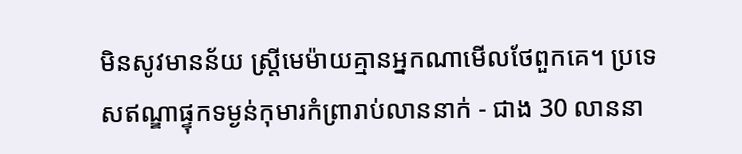មិនសូវមានន័យ ស្ត្រីមេម៉ាយគ្មានអ្នកណាមើលថែពួកគេ។ ប្រទេសឥណ្ឌាផ្ទុកទម្ងន់កុមារកំព្រារាប់លាននាក់ - ជាង 30 លាននា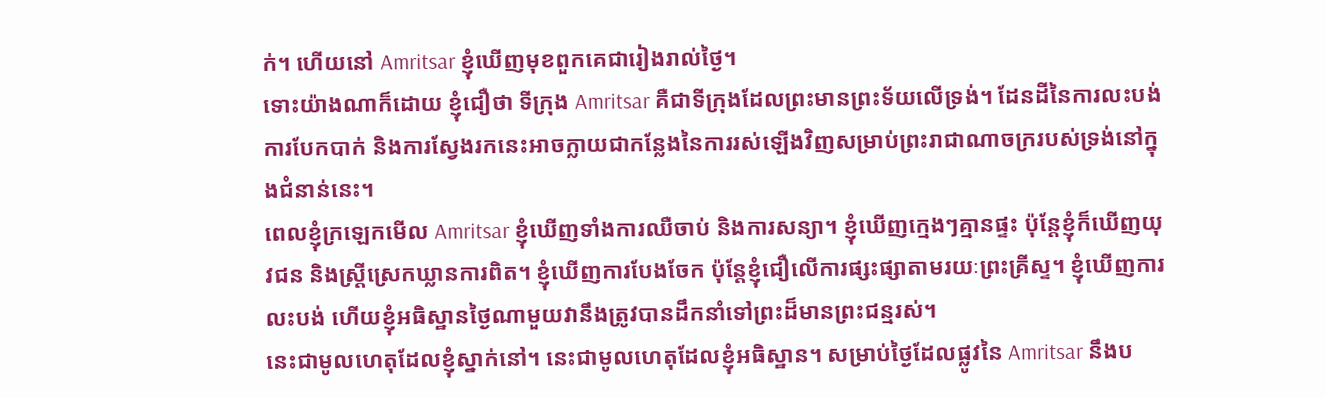ក់។ ហើយនៅ Amritsar ខ្ញុំឃើញមុខពួកគេជារៀងរាល់ថ្ងៃ។
ទោះយ៉ាងណាក៏ដោយ ខ្ញុំជឿថា ទីក្រុង Amritsar គឺជាទីក្រុងដែលព្រះមានព្រះទ័យលើទ្រង់។ ដែនដីនៃការលះបង់ ការបែកបាក់ និងការស្វែងរកនេះអាចក្លាយជាកន្លែងនៃការរស់ឡើងវិញសម្រាប់ព្រះរាជាណាចក្ររបស់ទ្រង់នៅក្នុងជំនាន់នេះ។
ពេលខ្ញុំក្រឡេកមើល Amritsar ខ្ញុំឃើញទាំងការឈឺចាប់ និងការសន្យា។ ខ្ញុំឃើញក្មេងៗគ្មានផ្ទះ ប៉ុន្តែខ្ញុំក៏ឃើញយុវជន និងស្ត្រីស្រេកឃ្លានការពិត។ ខ្ញុំឃើញការបែងចែក ប៉ុន្តែខ្ញុំជឿលើការផ្សះផ្សាតាមរយៈព្រះគ្រីស្ទ។ ខ្ញុំឃើញការលះបង់ ហើយខ្ញុំអធិស្ឋានថ្ងៃណាមួយវានឹងត្រូវបានដឹកនាំទៅព្រះដ៏មានព្រះជន្មរស់។
នេះជាមូលហេតុដែលខ្ញុំស្នាក់នៅ។ នេះជាមូលហេតុដែលខ្ញុំអធិស្ឋាន។ សម្រាប់ថ្ងៃដែលផ្លូវនៃ Amritsar នឹងប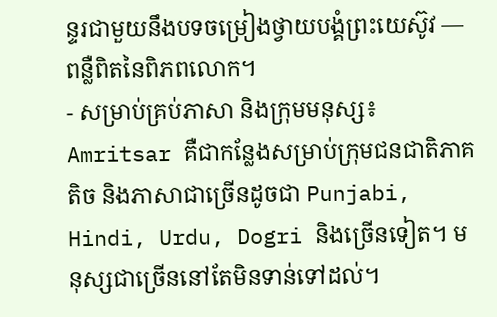ន្ទរជាមួយនឹងបទចម្រៀងថ្វាយបង្គំព្រះយេស៊ូវ — ពន្លឺពិតនៃពិភពលោក។
- សម្រាប់គ្រប់ភាសា និងក្រុមមនុស្ស៖ Amritsar គឺជាកន្លែងសម្រាប់ក្រុមជនជាតិភាគតិច និងភាសាជាច្រើនដូចជា Punjabi, Hindi, Urdu, Dogri និងច្រើនទៀត។ មនុស្សជាច្រើននៅតែមិនទាន់ទៅដល់។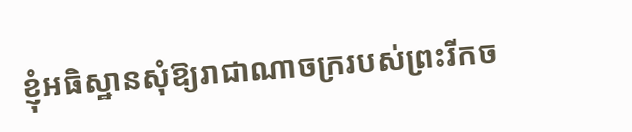ខ្ញុំអធិស្ឋានសុំឱ្យរាជាណាចក្ររបស់ព្រះរីកច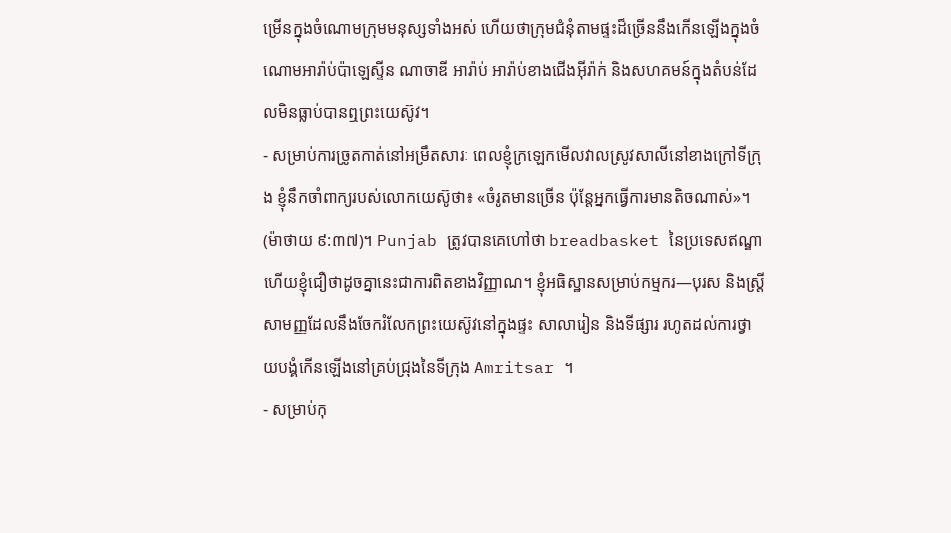ម្រើនក្នុងចំណោមក្រុមមនុស្សទាំងអស់ ហើយថាក្រុមជំនុំតាមផ្ទះដ៏ច្រើននឹងកើនឡើងក្នុងចំណោមអារ៉ាប់ប៉ាឡេស្ទីន ណាចាឌី អារ៉ាប់ អារ៉ាប់ខាងជើងអ៊ីរ៉ាក់ និងសហគមន៍ក្នុងតំបន់ដែលមិនធ្លាប់បានឮព្រះយេស៊ូវ។
- សម្រាប់ការច្រូតកាត់នៅអម្រឹតសារៈ ពេលខ្ញុំក្រឡេកមើលវាលស្រូវសាលីនៅខាងក្រៅទីក្រុង ខ្ញុំនឹកចាំពាក្យរបស់លោកយេស៊ូថា៖ «ចំរូតមានច្រើន ប៉ុន្តែអ្នកធ្វើការមានតិចណាស់»។ (ម៉ាថាយ ៩:៣៧)។ Punjab ត្រូវបានគេហៅថា breadbasket នៃប្រទេសឥណ្ឌា ហើយខ្ញុំជឿថាដូចគ្នានេះជាការពិតខាងវិញ្ញាណ។ ខ្ញុំអធិស្ឋានសម្រាប់កម្មករ—បុរស និងស្ត្រីសាមញ្ញដែលនឹងចែករំលែកព្រះយេស៊ូវនៅក្នុងផ្ទះ សាលារៀន និងទីផ្សារ រហូតដល់ការថ្វាយបង្គំកើនឡើងនៅគ្រប់ជ្រុងនៃទីក្រុង Amritsar ។
- សម្រាប់កុ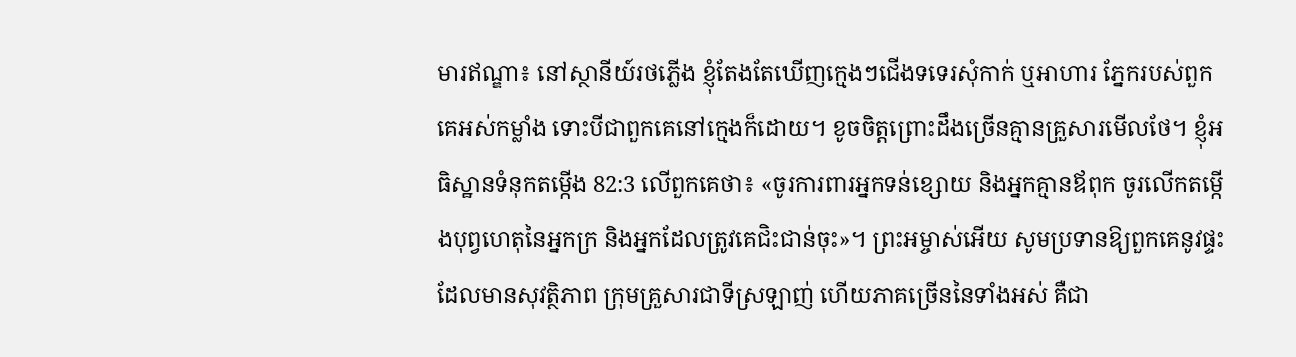មារឥណ្ឌា៖ នៅស្ថានីយ៍រថភ្លើង ខ្ញុំតែងតែឃើញក្មេងៗជើងទទេរសុំកាក់ ឬអាហារ ភ្នែករបស់ពួកគេអស់កម្លាំង ទោះបីជាពួកគេនៅក្មេងក៏ដោយ។ ខូចចិត្តព្រោះដឹងច្រើនគ្មានគ្រួសារមើលថែ។ ខ្ញុំអធិស្ឋានទំនុកតម្កើង 82:3 លើពួកគេថា៖ «ចូរការពារអ្នកទន់ខ្សោយ និងអ្នកគ្មានឪពុក ចូរលើកតម្កើងបុព្វហេតុនៃអ្នកក្រ និងអ្នកដែលត្រូវគេជិះជាន់ចុះ»។ ព្រះអម្ចាស់អើយ សូមប្រទានឱ្យពួកគេនូវផ្ទះដែលមានសុវត្ថិភាព ក្រុមគ្រួសារជាទីស្រឡាញ់ ហើយភាគច្រើននៃទាំងអស់ គឺជា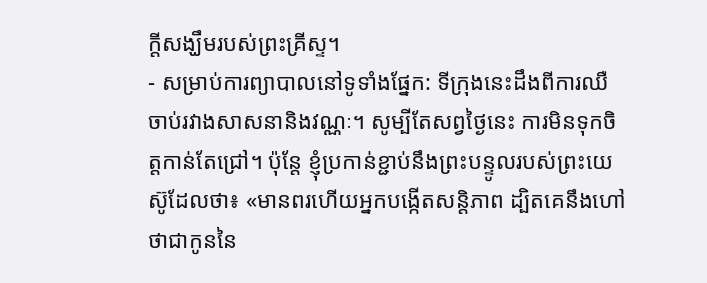ក្តីសង្ឃឹមរបស់ព្រះគ្រីស្ទ។
- សម្រាប់ការព្យាបាលនៅទូទាំងផ្នែក: ទីក្រុងនេះដឹងពីការឈឺចាប់រវាងសាសនានិងវណ្ណៈ។ សូម្បីតែសព្វថ្ងៃនេះ ការមិនទុកចិត្តកាន់តែជ្រៅ។ ប៉ុន្តែ ខ្ញុំប្រកាន់ខ្ជាប់នឹងព្រះបន្ទូលរបស់ព្រះយេស៊ូដែលថា៖ «មានពរហើយអ្នកបង្កើតសន្តិភាព ដ្បិតគេនឹងហៅថាជាកូននៃ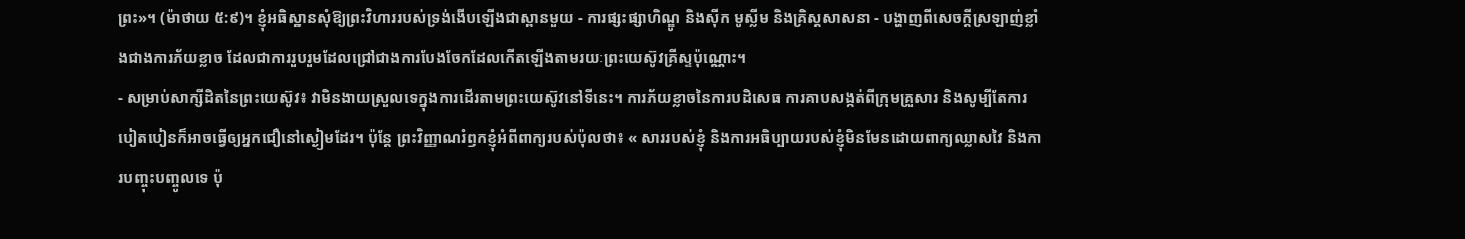ព្រះ»។ (ម៉ាថាយ ៥:៩)។ ខ្ញុំអធិស្ឋានសុំឱ្យព្រះវិហាររបស់ទ្រង់ងើបឡើងជាស្ពានមួយ - ការផ្សះផ្សាហិណ្ឌូ និងស៊ីក មូស្លីម និងគ្រិស្តសាសនា - បង្ហាញពីសេចក្តីស្រឡាញ់ខ្លាំងជាងការភ័យខ្លាច ដែលជាការរួបរួមដែលជ្រៅជាងការបែងចែកដែលកើតឡើងតាមរយៈព្រះយេស៊ូវគ្រីស្ទប៉ុណ្ណោះ។
- សម្រាប់សាក្សីដិតនៃព្រះយេស៊ូវ៖ វាមិនងាយស្រួលទេក្នុងការដើរតាមព្រះយេស៊ូវនៅទីនេះ។ ការភ័យខ្លាចនៃការបដិសេធ ការគាបសង្កត់ពីក្រុមគ្រួសារ និងសូម្បីតែការបៀតបៀនក៏អាចធ្វើឲ្យអ្នកជឿនៅស្ងៀមដែរ។ ប៉ុន្តែ ព្រះវិញ្ញាណរំឭកខ្ញុំអំពីពាក្យរបស់ប៉ុលថា៖ « សាររបស់ខ្ញុំ និងការអធិប្បាយរបស់ខ្ញុំមិនមែនដោយពាក្យឈ្លាសវៃ និងការបញ្ចុះបញ្ចូលទេ ប៉ុ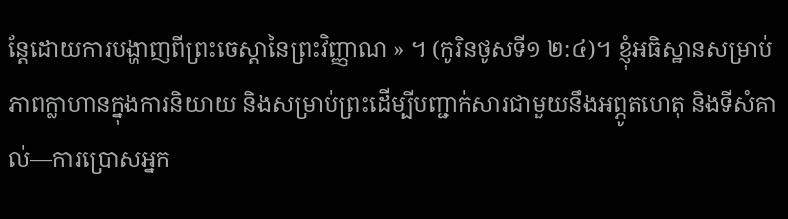ន្តែដោយការបង្ហាញពីព្រះចេស្ដានៃព្រះវិញ្ញាណ » ។ (កូរិនថូសទី១ ២:៤)។ ខ្ញុំអធិស្ឋានសម្រាប់ភាពក្លាហានក្នុងការនិយាយ និងសម្រាប់ព្រះដើម្បីបញ្ជាក់សារជាមួយនឹងអព្ភូតហេតុ និងទីសំគាល់—ការប្រោសអ្នក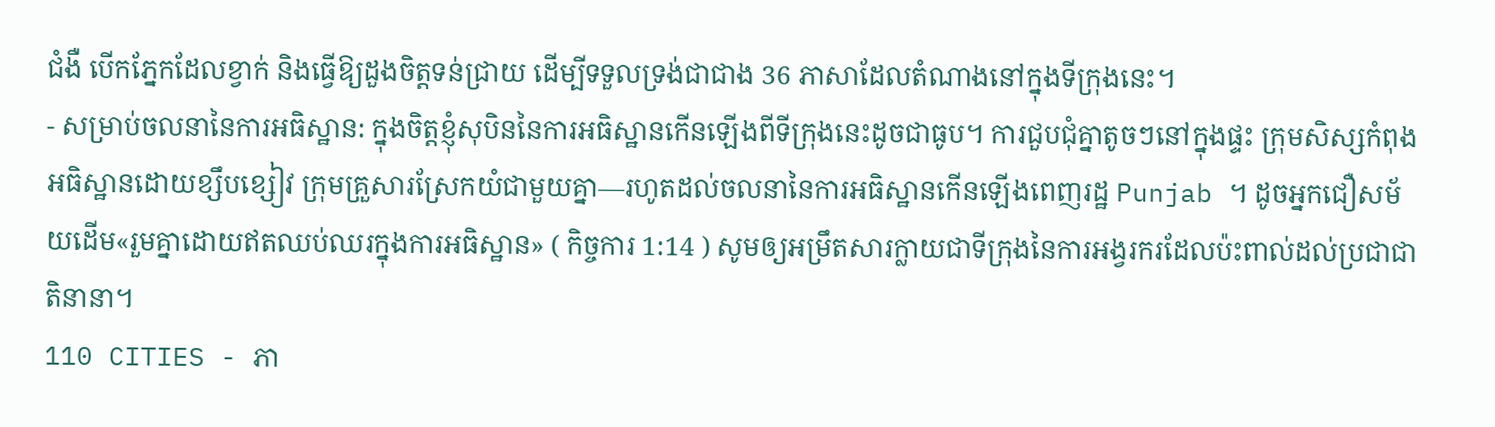ជំងឺ បើកភ្នែកដែលខ្វាក់ និងធ្វើឱ្យដួងចិត្តទន់ជ្រាយ ដើម្បីទទួលទ្រង់ជាជាង 36 ភាសាដែលតំណាងនៅក្នុងទីក្រុងនេះ។
- សម្រាប់ចលនានៃការអធិស្ឋាន: ក្នុងចិត្តខ្ញុំសុបិននៃការអធិស្ឋានកើនឡើងពីទីក្រុងនេះដូចជាធូប។ ការជួបជុំគ្នាតូចៗនៅក្នុងផ្ទះ ក្រុមសិស្សកំពុងអធិស្ឋានដោយខ្សឹបខ្សៀវ ក្រុមគ្រួសារស្រែកយំជាមួយគ្នា—រហូតដល់ចលនានៃការអធិស្ឋានកើនឡើងពេញរដ្ឋ Punjab ។ ដូចអ្នកជឿសម័យដើម«រួមគ្នាដោយឥតឈប់ឈរក្នុងការអធិស្ឋាន» ( កិច្ចការ 1:14 ) សូមឲ្យអម្រឹតសារក្លាយជាទីក្រុងនៃការអង្វរករដែលប៉ះពាល់ដល់ប្រជាជាតិនានា។
110 CITIES - ភា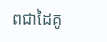ពជាដៃគូ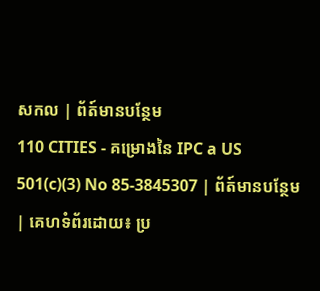សកល | ព័ត៍មានបន្ថែម
110 CITIES - គម្រោងនៃ IPC a US 501(c)(3) No 85-3845307 | ព័ត៍មានបន្ថែម | គេហទំព័រដោយ៖ ប្រ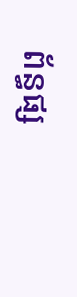ព័ន្ធផ្ស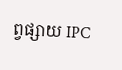ព្វផ្សាយ IPC